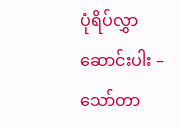ပုံရိပ်လွှာဆောင်းပါး – သော်တာ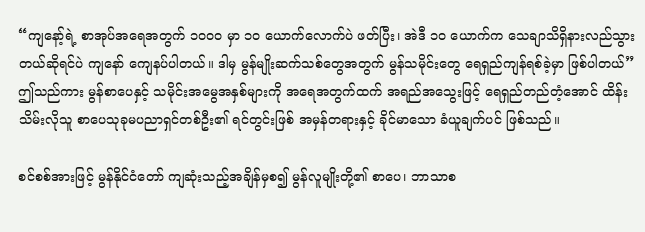“ကျနော့်ရဲ့ စာအုပ်အရေအတွက် ၁၀၀၀ မှာ ၁၀ ယောက်လောက်ပဲ ဖတ်ပြီး၊ အဲဒီ ၁၀ ယောက်က သေချာသိရှိနားလည်သွားတယ်ဆိုရင်ပဲ ကျနော် ကျေနပ်ပါတယ်။ ဒါမှ မွန်မျိုးဆက်သစ်တွေအတွက် မွန်သမိုင်းတွေ ရေရှည်ကျန်ရစ်ခဲ့မှာ ဖြစ်ပါတယ်”
ဤသည်ကား မွန်စာပေနှင့် သမိုင်းအမွေအနှစ်များကို အရေအတွက်ထက် အရည်အသွေးဖြင့် ရေရှည်တည်တံ့အောင် ထိန်းသိမ်းလိုသူ စာပေသုခုမပညာရှင်တစ်ဦး၏ ရင်တွင်းဖြစ် အမှန်တရားနှင့် ခိုင်မာသော ခံယူချက်ပင် ဖြစ်သည်။

စင်စစ်အားဖြင့် မွန်နိုင်ငံတော် ကျဆုံးသည့်အချိန်မှစ၍ မွန်လူမျိုးတို့၏ စာပေ၊ ဘာသာစ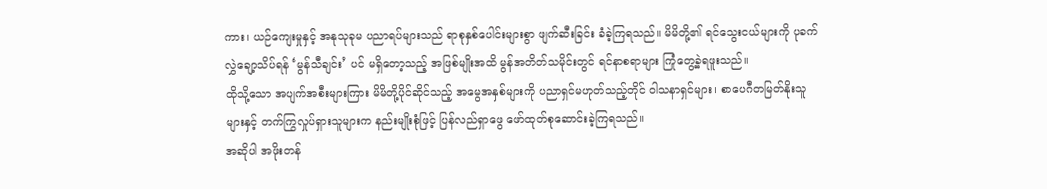ကား၊ ယဉ်ကျေးမှုနှင့် အနုသုခုမ ပညာရပ်များသည် ရာစုနှစ်ပေါင်းများစွာ ဖျက်ဆီးခြင်း ခံခဲ့ကြရသည်။ မိမိတို့၏ ရင်သွေးငယ်များကို ပုခက်လွှဲချော့သိပ်ရန် ‘မွန်သီချင်း’ ပင် မရှိတော့သည့် အဖြစ်မျိုးအထိ မွန်အတိတ်သမိုင်းတွင် ရင်နာစရာများ ကြုံတွေ့ခဲ့ရဖူးသည်။
ထိုသို့သော အပျက်အစီးများကြား မိမိတို့ပိုင်ဆိုင်သည့် အမွေအနှစ်များကို ပညာရှင်မဟုတ်သည့်တိုင် ဝါသနာရှင်များ၊ စာပေဂီတမြတ်နိုးသူများနှင့် တက်ကြွလှုပ်ရှားသူများက နည်းမျိုးစုံဖြင့် ပြန်လည်ရှာဖွေ ဖော်ထုတ်စုဆောင်းခဲ့ကြရသည်။
အဆိုပါ အဖိုးတန်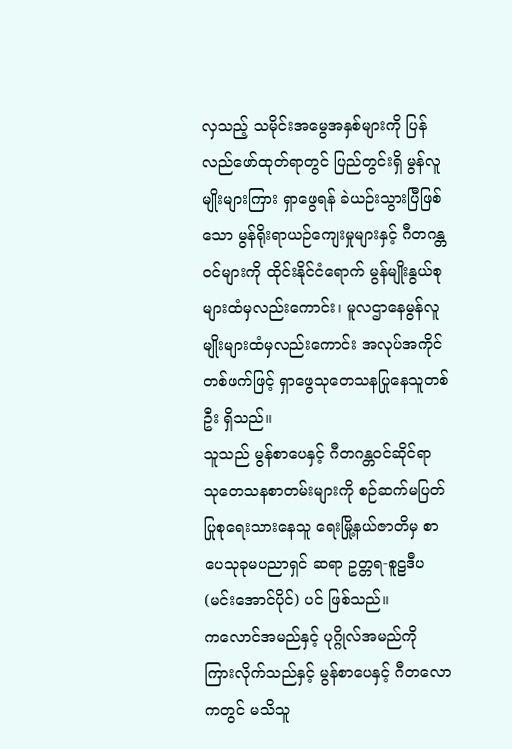လှသည့် သမိုင်းအမွေအနှစ်များကို ပြန်လည်ဖော်ထုတ်ရာတွင် ပြည်တွင်းရှိ မွန်လူမျိုးများကြား ရှာဖွေရန် ခဲယဉ်းသွားပြီဖြစ်သော မွန်ရိုးရာယဉ်ကျေးမှုများနှင့် ဂီတဂန္တဝင်များကို ထိုင်းနိုင်ငံရောက် မွန်မျိုးနွယ်စုများထံမှလည်းကောင်း၊ မူလဌာနေမွန်လူမျိုးများထံမှလည်းကောင်း အလုပ်အကိုင်တစ်ဖက်ဖြင့် ရှာဖွေသုတေသနပြုနေသူတစ်ဦး ရှိသည်။
သူသည် မွန်စာပေနှင့် ဂီတဂန္တဝင်ဆိုင်ရာ သုတေသနစာတမ်းများကို စဉ်ဆက်မပြတ် ပြုစုရေးသားနေသူ ရေးမြို့နယ်ဇာတိမှ စာပေသုခုမပညာရှင် ဆရာ ဥတ္တရ-စူဠဒီပ (မင်းအောင်ပိုင်) ပင် ဖြစ်သည်။
ကလောင်အမည်နှင့် ပုဂ္ဂိုလ်အမည်ကို ကြားလိုက်သည်နှင့် မွန်စာပေနှင့် ဂီတလောကတွင် မသိသူ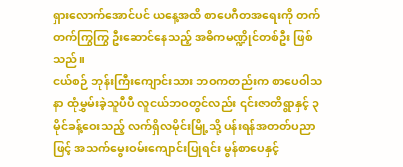ရှားလောက်အောင်ပင် ယနေ့အထိ စာပေဂီတအရေးကို တက်တက်ကြွကြွ ဦးဆောင်နေသည့် အဓိကမဏ္ဍိုင်တစ်ဦး ဖြစ်သည်။
ငယ်စဉ် ဘုန်းကြီးကျောင်းသား ဘဝကတည်းက စာပေဝါသနာ ထုံမွှမ်းခဲ့သူပီပီ လူငယ်ဘဝတွင်လည်း ၎င်းဇာတိရွာနှင့် ၃ မိုင်ခန့်ဝေးသည့် လက်ရှိလမိုင်းမြို့သို့ ပန်းရန်အတတ်ပညာဖြင့် အသက်မွေးဝမ်းကျောင်းပြုရင်း မွန်စာပေနှင့်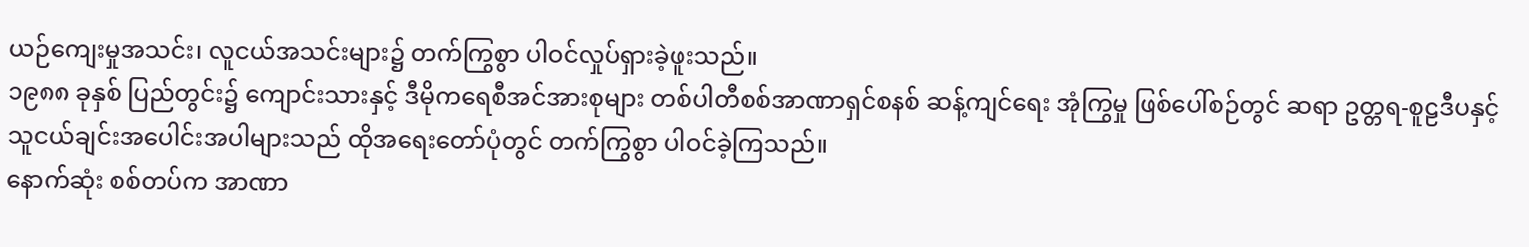ယဉ်ကျေးမှုအသင်း၊ လူငယ်အသင်းများ၌ တက်ကြွစွာ ပါဝင်လှုပ်ရှားခဲ့ဖူးသည်။
၁၉၈၈ ခုနှစ် ပြည်တွင်း၌ ကျောင်းသားနှင့် ဒီမိုကရေစီအင်အားစုများ တစ်ပါတီစစ်အာဏာရှင်စနစ် ဆန့်ကျင်ရေး အုံကြွမှု ဖြစ်ပေါ်စဉ်တွင် ဆရာ ဥတ္တရ-စူဠဒီပနှင့် သူငယ်ချင်းအပေါင်းအပါများသည် ထိုအရေးတော်ပုံတွင် တက်ကြွစွာ ပါဝင်ခဲ့ကြသည်။
နောက်ဆုံး စစ်တပ်က အာဏာ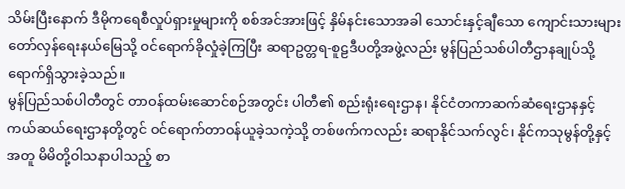သိမ်းပြီးနောက် ဒီမိုကရေစီလှုပ်ရှားမှုများကို စစ်အင်အားဖြင့် နှိမ်နင်းသောအခါ သောင်းနှင့်ချီသော ကျောင်းသားများ တော်လှန်ရေးနယ်မြေသို့ ဝင်ရောက်ခိုလှုံခဲ့ကြပြီး ဆရာဥတ္တရ-စူဠဒီပတို့အဖွဲ့လည်း မွန်ပြည်သစ်ပါတီဌာနချုပ်သို့ ရောက်ရှိသွားခဲ့သည်။
မွန်ပြည်သစ်ပါတီတွင် တာဝန်ထမ်းဆောင်စဉ်အတွင်း ပါတီ၏ စည်းရုံးရေးဌာန၊ နိုင်ငံတကာဆက်ဆံရေးဌာနနှင့် ကယ်ဆယ်ရေးဌာနတို့တွင် ဝင်ရောက်တာဝန်ယူခဲ့သကဲ့သို့ တစ်ဖက်ကလည်း ဆရာနိုင်သက်လွင်၊ နိုင်ကသုမွန်တို့နှင့်အတူ မိမိတို့ဝါသနာပါသည့် စာ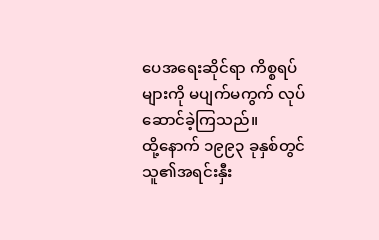ပေအရေးဆိုင်ရာ ကိစ္စရပ်များကို မပျက်မကွက် လုပ်ဆောင်ခဲ့ကြသည်။
ထို့နောက် ၁၉၉၃ ခုနှစ်တွင် သူ၏အရင်းနှီး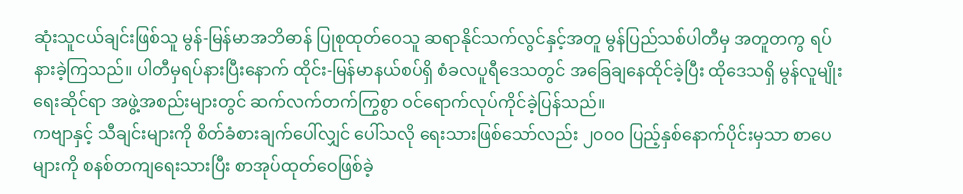ဆုံးသူငယ်ချင်းဖြစ်သူ မွန်-မြန်မာအဘိဓာန် ပြုစုထုတ်ဝေသူ ဆရာနိုင်သက်လွင်နှင့်အတူ မွန်ပြည်သစ်ပါတီမှ အတူတကွ ရပ်နားခဲ့ကြသည်။ ပါတီမှရပ်နားပြီးနောက် ထိုင်း-မြန်မာနယ်စပ်ရှိ စံခလပူရီဒေသတွင် အခြေချနေထိုင်ခဲ့ပြီး ထိုဒေသရှိ မွန်လူမျိုးရေးဆိုင်ရာ အဖွဲ့အစည်းများတွင် ဆက်လက်တက်ကြွစွာ ဝင်ရောက်လုပ်ကိုင်ခဲ့ပြန်သည်။
ကဗျာနှင့် သီချင်းများကို စိတ်ခံစားချက်ပေါ်လျှင် ပေါ်သလို ရေးသားဖြစ်သော်လည်း ၂၀၀၀ ပြည့်နှစ်နောက်ပိုင်းမှသာ စာပေများကို စနစ်တကျရေးသားပြီး စာအုပ်ထုတ်ဝေဖြစ်ခဲ့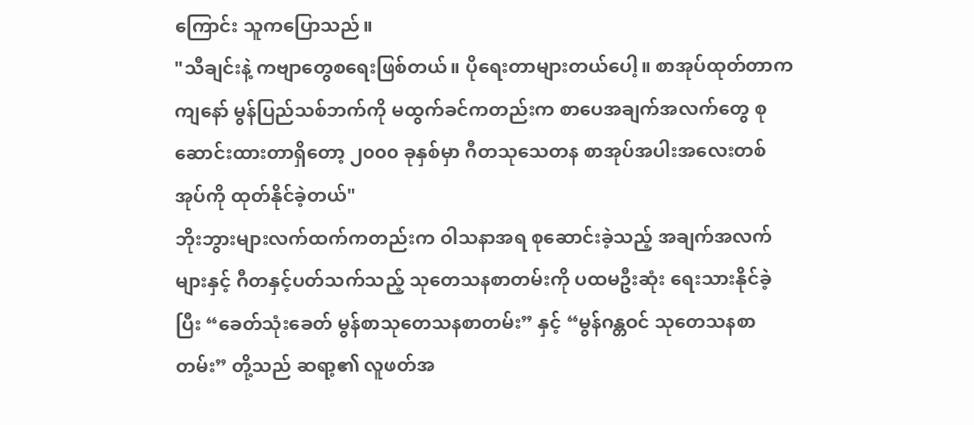ကြောင်း သူကပြောသည်။
"သီချင်းနဲ့ ကဗျာတွေစရေးဖြစ်တယ်။ ပိုရေးတာများတယ်ပေါ့။ စာအုပ်ထုတ်တာက ကျနော် မွန်ပြည်သစ်ဘက်ကို မထွက်ခင်ကတည်းက စာပေအချက်အလက်တွေ စုဆောင်းထားတာရှိတော့ ၂၀၀၀ ခုနှစ်မှာ ဂီတသုသေတန စာအုပ်အပါးအလေးတစ်အုပ်ကို ထုတ်နိုင်ခဲ့တယ်"
ဘိုးဘွားများလက်ထက်ကတည်းက ဝါသနာအရ စုဆောင်းခဲ့သည့် အချက်အလက်များနှင့် ဂီတနှင့်ပတ်သက်သည့် သုတေသနစာတမ်းကို ပထမဦးဆုံး ရေးသားနိုင်ခဲ့ပြီး “ခေတ်သုံးခေတ် မွန်စာသုတေသနစာတမ်း” နှင့် “မွန်ဂန္တဝင် သုတေသနစာတမ်း” တို့သည် ဆရာ့၏ လူဖတ်အ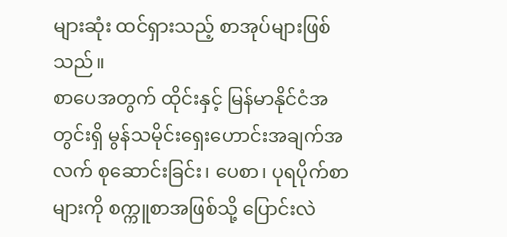များဆုံး ထင်ရှားသည့် စာအုပ်များဖြစ်သည်။
စာပေအတွက် ထိုင်းနှင့် မြန်မာနိုင်ငံအတွင်းရှိ မွန်သမိုင်းရှေးဟောင်းအချက်အလက် စုဆောင်းခြင်း၊ ပေစာ၊ ပုရပိုက်စာများကို စက္ကူစာအဖြစ်သို့ ပြောင်းလဲ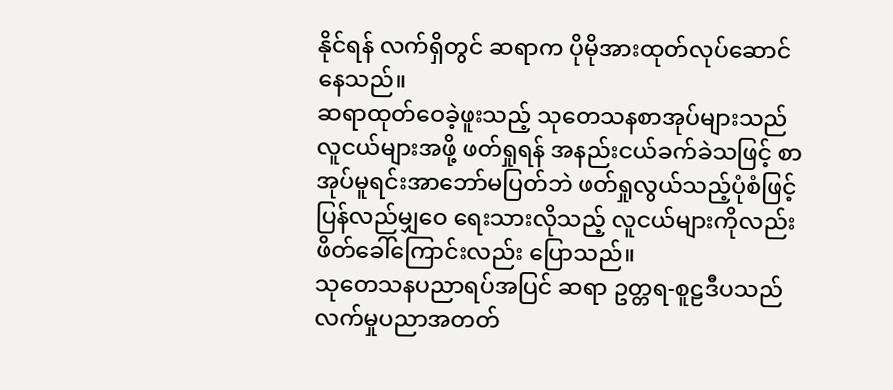နိုင်ရန် လက်ရှိတွင် ဆရာက ပိုမိုအားထုတ်လုပ်ဆောင်နေသည်။
ဆရာထုတ်ဝေခဲ့ဖူးသည့် သုတေသနစာအုပ်များသည် လူငယ်များအဖို့ ဖတ်ရှုရန် အနည်းငယ်ခက်ခဲသဖြင့် စာအုပ်မူရင်းအာဘော်မပြတ်ဘဲ ဖတ်ရှုလွယ်သည့်ပုံစံဖြင့် ပြန်လည်မျှဝေ ရေးသားလိုသည့် လူငယ်များကိုလည်း ဖိတ်ခေါ်ကြောင်းလည်း ပြောသည်။
သုတေသနပညာရပ်အပြင် ဆရာ ဥတ္တရ-စူဠဒီပသည် လက်မှုပညာအတတ်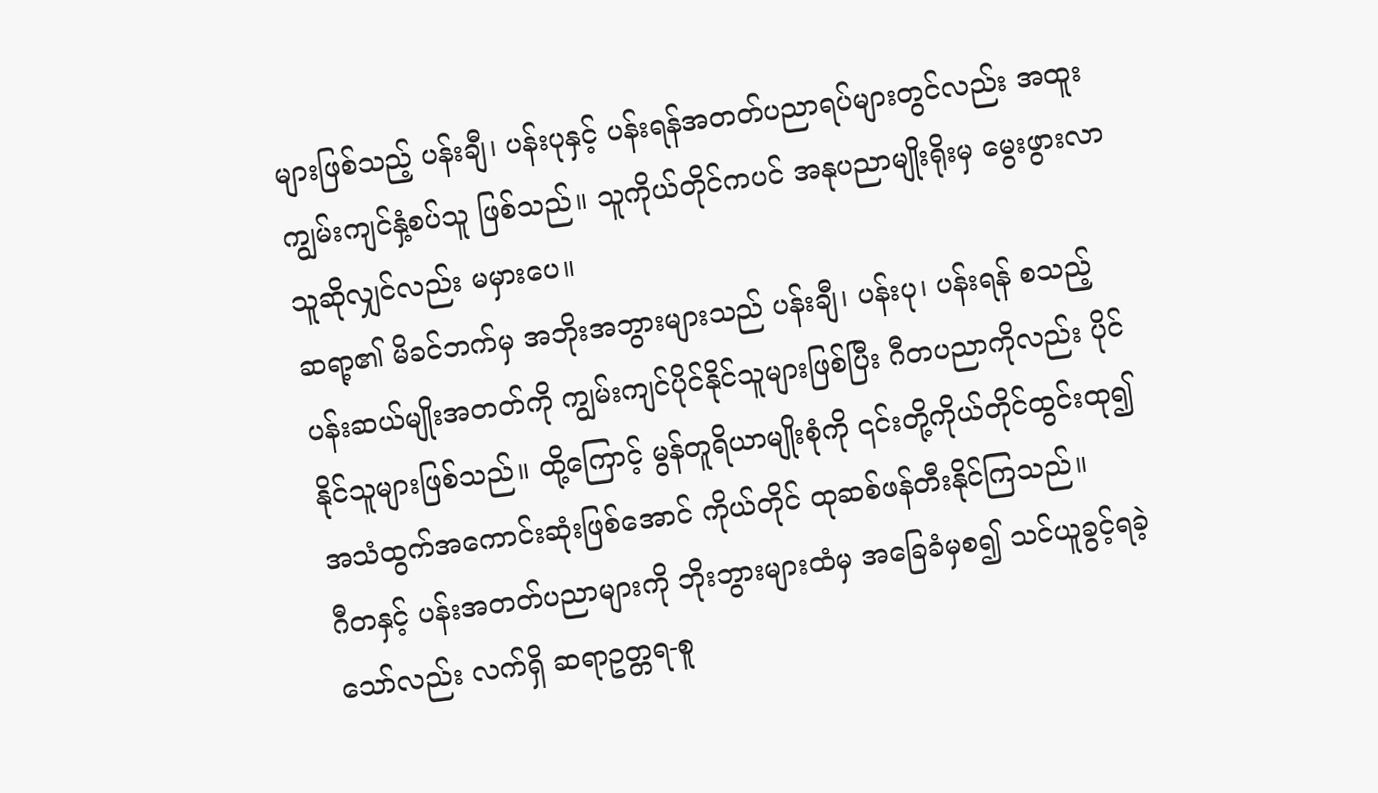များဖြစ်သည့် ပန်းချီ၊ ပန်းပုနှင့် ပန်းရန်အတတ်ပညာရပ်များတွင်လည်း အထူးကျွမ်းကျင်နှံ့စပ်သူ ဖြစ်သည်။ သူကိုယ်တိုင်ကပင် အနုပညာမျိုးရိုးမှ မွေးဖွားလာသူဆိုလျှင်လည်း မမှားပေ။
ဆရာ့၏ မိခင်ဘက်မှ အဘိုးအဘွားများသည် ပန်းချီ၊ ပန်းပု၊ ပန်းရန် စသည့် ပန်းဆယ်မျိုးအတတ်ကို ကျွမ်းကျင်ပိုင်နိုင်သူများဖြစ်ပြီး ဂီတပညာကိုလည်း ပိုင်နိုင်သူများဖြစ်သည်။ ထို့ကြောင့် မွန်တူရိယာမျိုးစုံကို ၎င်းတို့ကိုယ်တိုင်ထွင်းထု၍ အသံထွက်အကောင်းဆုံးဖြစ်အောင် ကိုယ်တိုင် ထုဆစ်ဖန်တီးနိုင်ကြသည်။
ဂီတနှင့် ပန်းအတတ်ပညာများကို ဘိုးဘွားများထံမှ အခြေခံမှစ၍ သင်ယူခွင့်ရခဲ့သော်လည်း လက်ရှိ ဆရာဥတ္တရ-စူ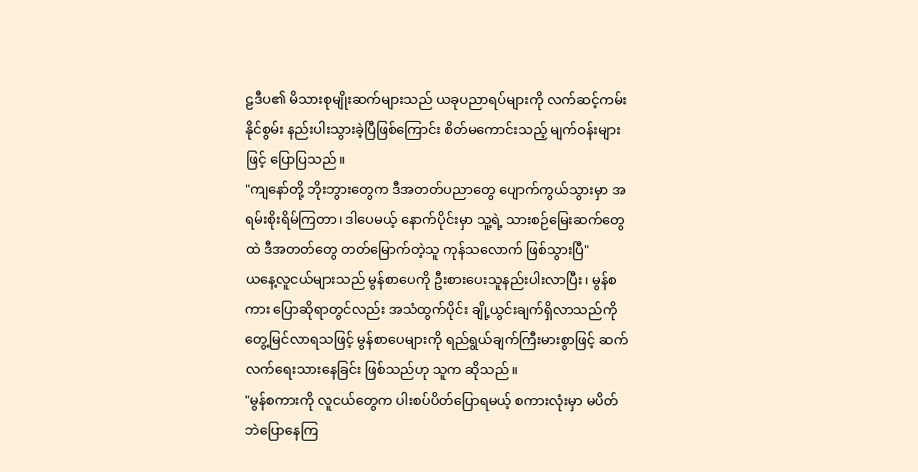ဠဒီပ၏ မိသားစုမျိုးဆက်များသည် ယခုပညာရပ်များကို လက်ဆင့်ကမ်းနိုင်စွမ်း နည်းပါးသွားခဲ့ပြီဖြစ်ကြောင်း စိတ်မကောင်းသည့် မျက်ဝန်းများဖြင့် ပြောပြသည်။
"ကျနော်တို့ ဘိုးဘွားတွေက ဒီအတတ်ပညာတွေ ပျောက်ကွယ်သွားမှာ အရမ်းစိုးရိမ်ကြတာ၊ ဒါပေမယ့် နောက်ပိုင်းမှာ သူ့ရဲ့ သားစဉ်မြေးဆက်တွေထဲ ဒီအတတ်တွေ တတ်မြောက်တဲ့သူ ကုန်သလောက် ဖြစ်သွားပြီ"
ယနေ့လူငယ်များသည် မွန်စာပေကို ဦးစားပေးသူနည်းပါးလာပြီး၊ မွန်စကား ပြောဆိုရာတွင်လည်း အသံထွက်ပိုင်း ချို့ယွင်းချက်ရှိလာသည်ကို တွေ့မြင်လာရသဖြင့် မွန်စာပေများကို ရည်ရွယ်ချက်ကြီးမားစွာဖြင့် ဆက်လက်ရေးသားနေခြင်း ဖြစ်သည်ဟု သူက ဆိုသည်။
"မွန်စကားကို လူငယ်တွေက ပါးစပ်ပိတ်ပြောရမယ့် စကားလုံးမှာ မပိတ်ဘဲပြောနေကြ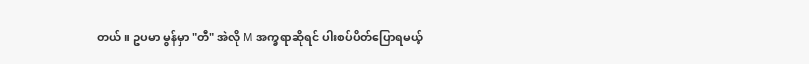တယ်။ ဥပမာ မွန်မှာ "တီ" အဲလို M အက္ခရာဆိုရင် ပါးစပ်ပိတ်ပြောရမယ့်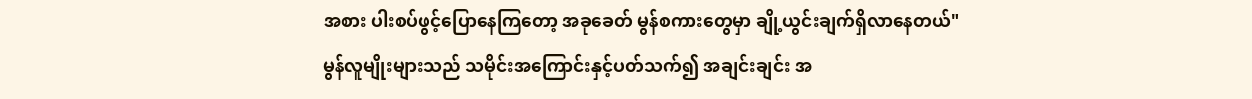အစား ပါးစပ်ဖွင့်ပြောနေကြတော့ အခုခေတ် မွန်စကားတွေမှာ ချို့ယွင်းချက်ရှိလာနေတယ်"
မွန်လူမျိုးများသည် သမိုင်းအကြောင်းနှင့်ပတ်သက်၍ အချင်းချင်း အ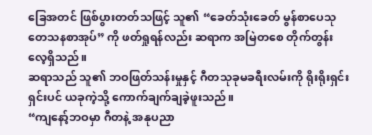ခြေအတင် ဖြစ်ပွားတတ်သဖြင့် သူ၏ “ခေတ်သုံးခေတ် မွန်စာပေသုတေသနစာအုပ်” ကို ဖတ်ရှုရန်လည်း ဆရာက အမြဲတစေ တိုက်တွန်းလေ့ရှိသည်။
ဆရာသည် သူ၏ ဘဝဖြတ်သန်းမှုနှင့် ဂီတသုခုမခရီးလမ်းကို ရိုးရိုးရှင်းရှင်းပင် ယခုကဲ့သို့ ကောက်ချက်ချခဲ့ဖူးသည်။
“ကျနော့်ဘဝမှာ ဂီတနဲ့ အနုပညာ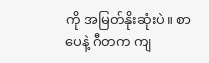ကို အမြတ်နိုးဆုံးပဲ။ စာပေနဲ့ ဂီတက ကျ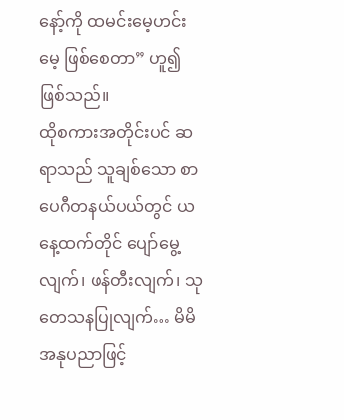နော့်ကို ထမင်းမေ့ဟင်းမေ့ ဖြစ်စေတာ” ဟူ၍ ဖြစ်သည်။
ထိုစကားအတိုင်းပင် ဆရာသည် သူချစ်သော စာပေဂီတနယ်ပယ်တွင် ယနေ့ထက်တိုင် ပျော်မွေ့လျက်၊ ဖန်တီးလျက်၊ သုတေသနပြုလျက်… မိမိအနုပညာဖြင့်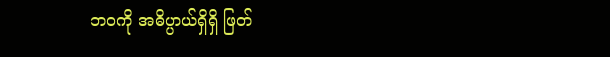ဘဝကို အဓိပ္ပာယ်ရှိရှိ ဖြတ်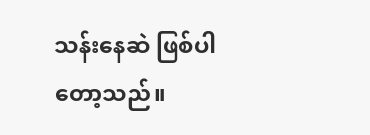သန်းနေဆဲ ဖြစ်ပါတော့သည်။